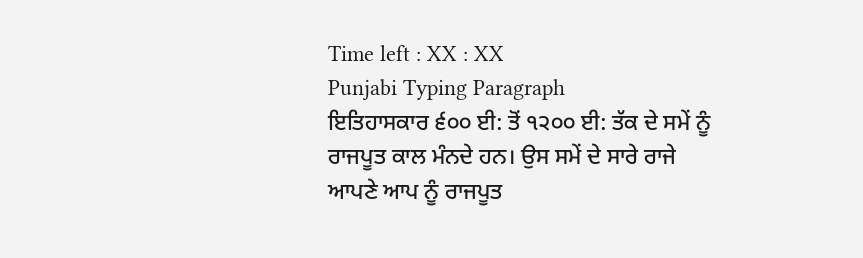Time left : XX : XX
Punjabi Typing Paragraph
ਇਤਿਹਾਸਕਾਰ ੬੦੦ ਈ: ਤੋਂ ੧੨੦੦ ਈ: ਤੱਕ ਦੇ ਸਮੇਂ ਨੂੰ ਰਾਜਪੂਤ ਕਾਲ ਮੰਨਦੇ ਹਨ। ਉਸ ਸਮੇਂ ਦੇ ਸਾਰੇ ਰਾਜੇ ਆਪਣੇ ਆਪ ਨੂੰ ਰਾਜਪੂਤ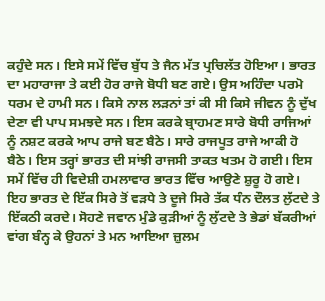ਕਹੁੰਦੇ ਸਨ। ਇਸੇ ਸਮੇਂ ਵਿੱਚ ਬੁੱਧ ਤੇ ਜੈਨ ਮੱਤ ਪ੍ਰਚਿਲੱਤ ਹੋਇਆ। ਭਾਰਤ ਦਾ ਮਹਾਰਾਜਾ ਤੇ ਕਈ ਹੋਰ ਰਾਜੇ ਬੋਧੀ ਬਣ ਗਏ। ਉਸ ਅਹਿੰਦਾ ਪਰਮੋ ਧਰਮ ਦੇ ਹਾਮੀ ਸਨ। ਕਿਸੇ ਨਾਲ ਲੜਨਾਂ ਤਾਂ ਕੀ ਸੀ ਕਿਸੇ ਜੀਵਨ ਨੂੰ ਦੁੱਖ ਦੇਣਾ ਵੀ ਪਾਪ ਸਮਝਦੇ ਸਨ। ਇਸ ਕਰਕੇ ਬ੍ਰਾਹਮਣ ਸਾਰੇ ਬੋਧੀ ਰਾਜਿਆਂ ਨੂੰ ਨਸ਼ਟ ਕਰਕੇ ਆਪ ਰਾਜੇ ਬਣ ਬੈਠੇ। ਸਾਰੇ ਰਾਜਪੂਤ ਰਾਜੇ ਆਕੀ ਹੋ ਬੈਠੇ। ਇਸ ਤਰ੍ਹਾਂ ਭਾਰਤ ਦੀ ਸਾਂਝੀ ਰਾਜਸੀ ਤਾਕਤ ਖਤਮ ਹੋ ਗਈ। ਇਸ ਸਮੇਂ ਵਿੱਚ ਹੀ ਵਿਦੇਸ਼ੀ ਹਮਲਾਵਾਰ ਭਾਰਤ ਵਿੱਚ ਆਉਣੇ ਸ਼ੁਰੂ ਹੋ ਗਏ। ਇਹ ਭਾਰਤ ਦੇ ਇੱਕ ਸਿਰੇ ਤੋਂ ਵੜਧੇ ਤੇ ਦੂਜੇ ਸਿਰੇ ਤੱਕ ਧੰਨ ਦੌਲਤ ਲੁੱਟਦੇ ਤੇ ਇੱਕਠੀ ਕਰਦੇ। ਸੋਹਣੇ ਜਵਾਨ ਮੁੰਡੇ ਕੁੜੀਆਂ ਨੂੰ ਲੁੱਟਦੇ ਤੇ ਭੇਡਾਂ ਬੱਕਰੀਆਂ ਵਾਂਗ ਬੰਨ੍ਹ ਕੇ ਉਹਨਾਂ ਤੇ ਮਨ ਆਇਆ ਜ਼ੁਲਮ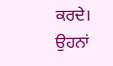ਕਰਦੇ। ਉਹਨਾਂ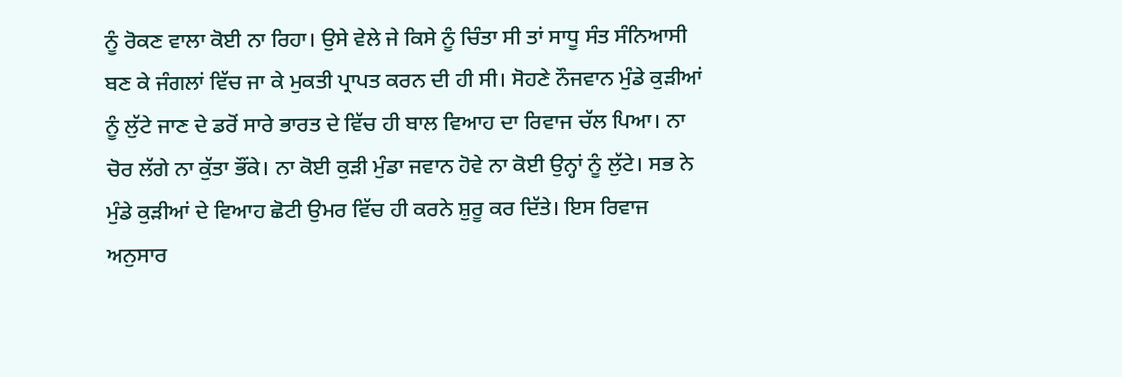ਨੂੰ ਰੋਕਣ ਵਾਲਾ ਕੋਈ ਨਾ ਰਿਹਾ। ਉਸੇ ਵੇਲੇ ਜੇ ਕਿਸੇ ਨੂੰ ਚਿੰਤਾ ਸੀ ਤਾਂ ਸਾਧੂ ਸੰਤ ਸੰਨਿਆਸੀ ਬਣ ਕੇ ਜੰਗਲਾਂ ਵਿੱਚ ਜਾ ਕੇ ਮੁਕਤੀ ਪ੍ਰਾਪਤ ਕਰਨ ਦੀ ਹੀ ਸੀ। ਸੋਹਣੇ ਨੌਜਵਾਨ ਮੁੰਡੇ ਕੁੜੀਆਂ ਨੂੰ ਲੁੱਟੇ ਜਾਣ ਦੇ ਡਰੋਂ ਸਾਰੇ ਭਾਰਤ ਦੇ ਵਿੱਚ ਹੀ ਬਾਲ ਵਿਆਹ ਦਾ ਰਿਵਾਜ ਚੱਲ ਪਿਆ। ਨਾ ਚੋਰ ਲੱਗੇ ਨਾ ਕੁੱਤਾ ਭੌਂਕੇ। ਨਾ ਕੋਈ ਕੁੜੀ ਮੁੰਡਾ ਜਵਾਨ ਹੋਵੇ ਨਾ ਕੋਈ ਉਨ੍ਹਾਂ ਨੂੰ ਲੁੱਟੇ। ਸਭ ਨੇ ਮੁੰਡੇ ਕੁੜੀਆਂ ਦੇ ਵਿਆਹ ਛੋਟੀ ਉਮਰ ਵਿੱਚ ਹੀ ਕਰਨੇ ਸ਼ੁਰੂ ਕਰ ਦਿੱਤੇ। ਇਸ ਰਿਵਾਜ ਅਨੁਸਾਰ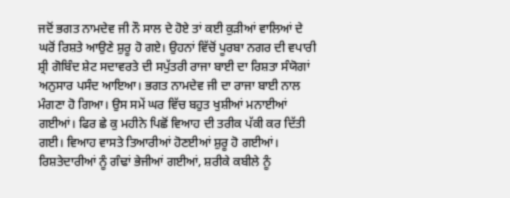ਜਦੋਂ ਭਗਤ ਨਾਮਦੇਵ ਜੀ ਨੌ ਸਾਲ ਦੇ ਹੋਏ ਤਾਂ ਕਈ ਕੁੜੀਆਂ ਵਾਲਿਆਂ ਦੇ ਘਰੋਂ ਰਿਸ਼ਤੇ ਆਉਣੇ ਸ਼ੁਰੂ ਹੋ ਗਏ। ਉਹਨਾਂ ਵਿੱਚੋਂ ਪੂਰਬਾ ਨਗਰ ਦੀ ਵਪਾਰੀ ਸ਼੍ਰੀ ਗੋਬਿੰਦ ਸ਼ੇਟ ਸਦਾਵਰਤੇ ਦੀ ਸਪੁੱਤਰੀ ਰਾਜਾ ਬਾਈ ਦਾ ਰਿਸ਼ਤਾ ਸੰਯੋਗਾਂ ਅਨੁਸਾਰ ਪਸੰਦ ਆਇਆ। ਭਗਤ ਨਾਮਦੇਵ ਜੀ ਦਾ ਰਾਜਾ ਬਾਈ ਨਾਲ ਮੰਗਣਾ ਹੋ ਗਿਆ। ਉਸ ਸਮੇਂ ਘਰ ਵਿੱਚ ਬਹੁਤ ਖੁਸ਼ੀਆਂ ਮਨਾਈਆਂ ਗਈਆਂ। ਫਿਰ ਛੇ ਕੁ ਮਹੀਨੇ ਪਿਛੋਂ ਵਿਆਹ ਦੀ ਤਰੀਕ ਪੱਕੀ ਕਰ ਦਿੱਤੀ ਗਈ। ਵਿਆਹ ਵਾਸਤੇ ਤਿਆਰੀਆਂ ਹੋਣਈਆਂ ਸ਼ੁਰੂ ਹੋ ਗਈਆਂ। ਰਿਸ਼ਤੇਦਾਰੀਆਂ ਨੂੰ ਗੰਢਾਂ ਭੇਜੀਆਂ ਗਈਆਂ, ਸ਼ਰੀਕੇ ਕਬੀਲੇ ਨੂੰ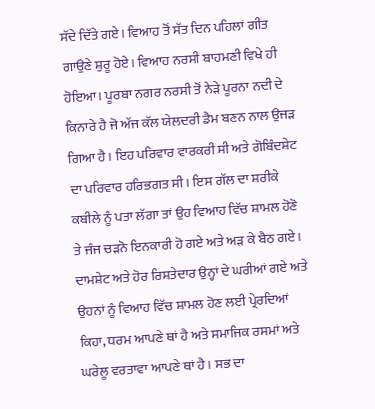ਸੱਦੇ ਦਿੱਤੇ ਗਏ। ਵਿਆਹ ਤੋਂ ਸੱਤ ਦਿਨ ਪਹਿਲਾਂ ਗੀਤ ਗਾਉਣੇ ਸ਼ੁਰੂ ਹੋਏ। ਵਿਆਹ ਨਰਸੀ ਬਾਹਮਣੀ ਵਿਖੇ ਹੀ ਹੋਇਆ। ਪੂਰਬਾ ਨਗਰ ਨਰਸੀ ਤੋਂ ਨੇੜੇ ਪੂਰਨਾ ਨਦੀ ਦੇ ਕਿਨਾਰੇ ਹੈ ਜੋ ਅੱਜ ਕੱਲ ਯੇਲਦਰੀ ਡੈਮ ਬਣਨ ਨਾਲ ਉਜੜ ਗਿਆ ਹੈ। ਇਹ ਪਰਿਵਾਰ ਵਾਰਕਰੀ ਸੀ ਅਤੇ ਗੋਬਿੰਦਸ਼ੇਟ ਦਾ ਪਰਿਵਾਰ ਹਰਿਭਗਤ ਸੀ। ਇਸ ਗੱਲ ਦਾ ਸ਼ਰੀਕੇ ਕਬੀਲੇ ਨੂੰ ਪਤਾ ਲੱਗਾ ਤਾਂ ਉਹ ਵਿਆਹ ਵਿੱਚ ਸ਼ਾਮਲ ਹੋਣੋ ਤੇ ਜੰਜ ਚੜਨੋ ਇਨਕਾਰੀ ਹੋ ਗਏ ਅਤੇ ਅੜ ਕੇ ਬੈਠ ਗਏ। ਦਾਮਸ਼ੇਟ ਅਤੇ ਹੋਰ ਰਿਸ਼ਤੇਦਾਰ ਉਨ੍ਹਾਂ ਦੇ ਘਰੀਆਂ ਗਏ ਅਤੇ ਉਹਨਾਂ ਨੂੰ ਵਿਆਹ ਵਿੱਚ ਸ਼ਾਮਲ ਹੋਣ ਲਈ ਪ੍ਰੇਰਦਿਆਂ ਕਿਹਾ, ਧਰਮ ਆਪਣੇ ਥਾਂ ਹੈ ਅਤੇ ਸਮਾਜਿਕ ਰਸਮਾਂ ਅਤੇ ਘਰੇਲੂ ਵਰਤਾਵਾ ਆਪਣੇ ਥਾਂ ਹੈ। ਸਭ ਦਾ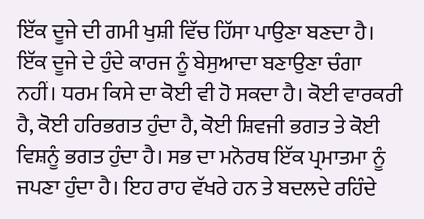ਇੱਕ ਦੂਜੇ ਦੀ ਗਮੀ ਖੁਸ਼ੀ ਵਿੱਚ ਹਿੱਸਾ ਪਾਉਣਾ ਬਣਦਾ ਹੈ। ਇੱਕ ਦੂਜੇ ਦੇ ਹੁੰਦੇ ਕਾਰਜ ਨੂੰ ਬੇਸੁਆਦਾ ਬਣਾਉਣਾ ਚੰਗਾ ਨਹੀਂ। ਧਰਮ ਕਿਸੇ ਦਾ ਕੋਈ ਵੀ ਹੋ ਸਕਦਾ ਹੈ। ਕੋਈ ਵਾਰਕਰੀ ਹੈ, ਕੋਈ ਹਰਿਭਗਤ ਹੁੰਦਾ ਹੈ, ਕੋਈ ਸ਼ਿਵਜੀ ਭਗਤ ਤੇ ਕੋਈ ਵਿਸ਼ਨੂੰ ਭਗਤ ਹੁੰਦਾ ਹੈ। ਸਭ ਦਾ ਮਨੋਰਥ ਇੱਕ ਪ੍ਰਮਾਤਮਾ ਨੂੰ ਜਪਣਾ ਹੁੰਦਾ ਹੈ। ਇਹ ਰਾਹ ਵੱਖਰੇ ਹਨ ਤੇ ਬਦਲਦੇ ਰਹਿੰਦੇ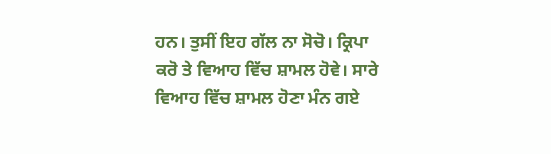ਹਨ। ਤੁਸੀਂ ਇਹ ਗੱਲ ਨਾ ਸੋਚੋ। ਕ੍ਰਿਪਾ ਕਰੋ ਤੇ ਵਿਆਹ ਵਿੱਚ ਸ਼ਾਮਲ ਹੋਵੇ। ਸਾਰੇ ਵਿਆਹ ਵਿੱਚ ਸ਼ਾਮਲ ਹੋਣਾ ਮੰਨ ਗਏ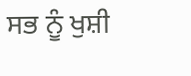ਸਭ ਨੂੰ ਖੁਸ਼ੀ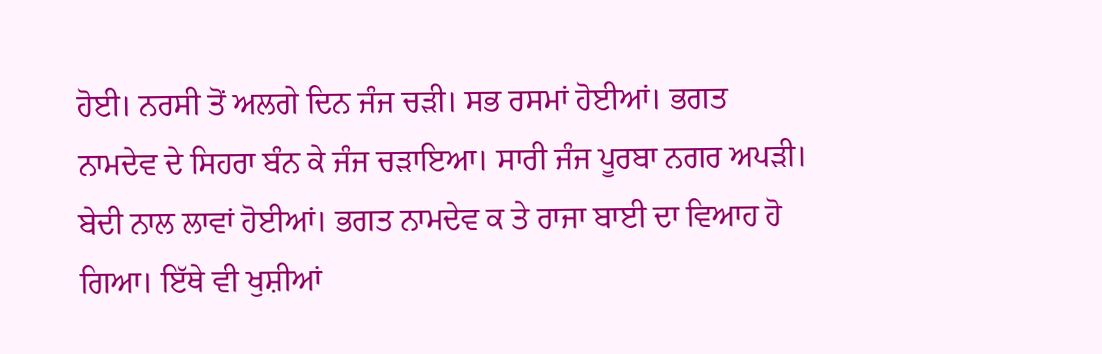ਹੋਈ। ਨਰਸੀ ਤੋਂ ਅਲਗੇ ਦਿਨ ਜੰਜ ਚੜੀ। ਸਭ ਰਸਮਾਂ ਹੋਈਆਂ। ਭਗਤ ਨਾਮਦੇਵ ਦੇ ਸਿਹਰਾ ਬੰਨ ਕੇ ਜੰਜ ਚੜਾਇਆ। ਸਾਰੀ ਜੰਜ ਪੂਰਬਾ ਨਗਰ ਅਪੜੀ। ਬੇਦੀ ਨਾਲ ਲਾਵਾਂ ਹੋਈਆਂ। ਭਗਤ ਨਾਮਦੇਵ ਕ ਤੇ ਰਾਜਾ ਬਾਈ ਦਾ ਵਿਆਹ ਹੋ ਗਿਆ। ਇੱਥੇ ਵੀ ਖੁਸ਼ੀਆਂ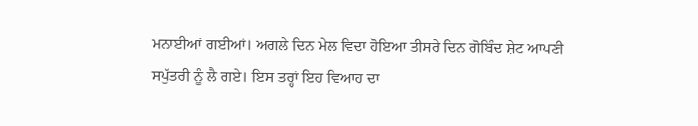ਮਨਾਈਆਂ ਗਈਆਂ। ਅਗਲੇ ਦਿਨ ਮੇਲ ਵਿਦਾ ਹੋਇਆ ਤੀਸਰੇ ਦਿਨ ਗੋਬਿੰਦ ਸ਼ੇਟ ਆਪਣੀ ਸਪੁੱਤਰੀ ਨੂੰ ਲੈ ਗਏ। ਇਸ ਤਰ੍ਹਾਂ ਇਹ ਵਿਆਹ ਦਾ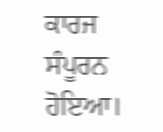ਕਾਰਜ ਸੰਪੂਰਨ ਹੋਇਆ।